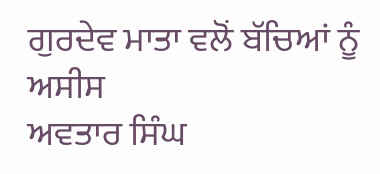ਗੁਰਦੇਵ ਮਾਤਾ ਵਲੋਂ ਬੱਚਿਆਂ ਨੂੰ ਅਸੀਸ
ਅਵਤਾਰ ਸਿੰਘ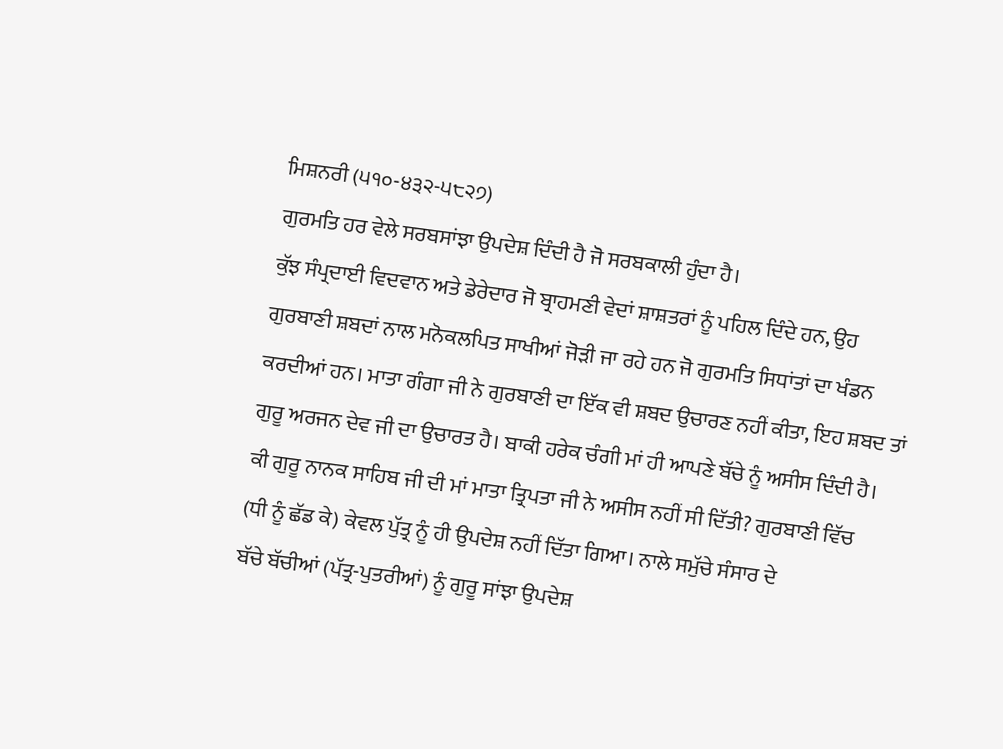ਮਿਸ਼ਨਰੀ (੫੧੦-੪੩੨-੫੮੨੭)
ਗੁਰਮਤਿ ਹਰ ਵੇਲੇ ਸਰਬਸਾਂਝਾ ਉਪਦੇਸ਼ ਦਿੰਦੀ ਹੈ ਜੋ ਸਰਬਕਾਲੀ ਹੁੰਦਾ ਹੈ।
ਕੁੱਝ ਸੰਪ੍ਰਦਾਈ ਵਿਦਵਾਨ ਅਤੇ ਡੇਰੇਦਾਰ ਜੋ ਬ੍ਰਾਹਮਣੀ ਵੇਦਾਂ ਸ਼ਾਸ਼ਤਰਾਂ ਨੂੰ ਪਹਿਲ ਦਿੰਦੇ ਹਨ, ਉਹ
ਗੁਰਬਾਣੀ ਸ਼ਬਦਾਂ ਨਾਲ ਮਨੋਕਲਪਿਤ ਸਾਖੀਆਂ ਜੋੜੀ ਜਾ ਰਹੇ ਹਨ ਜੋ ਗੁਰਮਤਿ ਸਿਧਾਂਤਾਂ ਦਾ ਖੰਡਨ
ਕਰਦੀਆਂ ਹਨ। ਮਾਤਾ ਗੰਗਾ ਜੀ ਨੇ ਗੁਰਬਾਣੀ ਦਾ ਇੱਕ ਵੀ ਸ਼ਬਦ ਉਚਾਰਣ ਨਹੀਂ ਕੀਤਾ, ਇਹ ਸ਼ਬਦ ਤਾਂ
ਗੁਰੂ ਅਰਜਨ ਦੇਵ ਜੀ ਦਾ ਉਚਾਰਤ ਹੈ। ਬਾਕੀ ਹਰੇਕ ਚੰਗੀ ਮਾਂ ਹੀ ਆਪਣੇ ਬੱਚੇ ਨੂੰ ਅਸੀਸ ਦਿੰਦੀ ਹੈ।
ਕੀ ਗੁਰੂ ਨਾਨਕ ਸਾਹਿਬ ਜੀ ਦੀ ਮਾਂ ਮਾਤਾ ਤ੍ਰਿਪਤਾ ਜੀ ਨੇ ਅਸੀਸ ਨਹੀਂ ਸੀ ਦਿੱਤੀ? ਗੁਰਬਾਣੀ ਵਿੱਚ
(ਧੀ ਨੂੰ ਛੱਡ ਕੇ) ਕੇਵਲ ਪੁੱਤ੍ਰ ਨੂੰ ਹੀ ਉਪਦੇਸ਼ ਨਹੀਂ ਦਿੱਤਾ ਗਿਆ। ਨਾਲੇ ਸਮੁੱਚੇ ਸੰਸਾਰ ਦੇ
ਬੱਚੇ ਬੱਚੀਆਂ (ਪੱਤ੍ਰ-ਪੁਤਰੀਆਂ) ਨੂੰ ਗੁਰੂ ਸਾਂਝਾ ਉਪਦੇਸ਼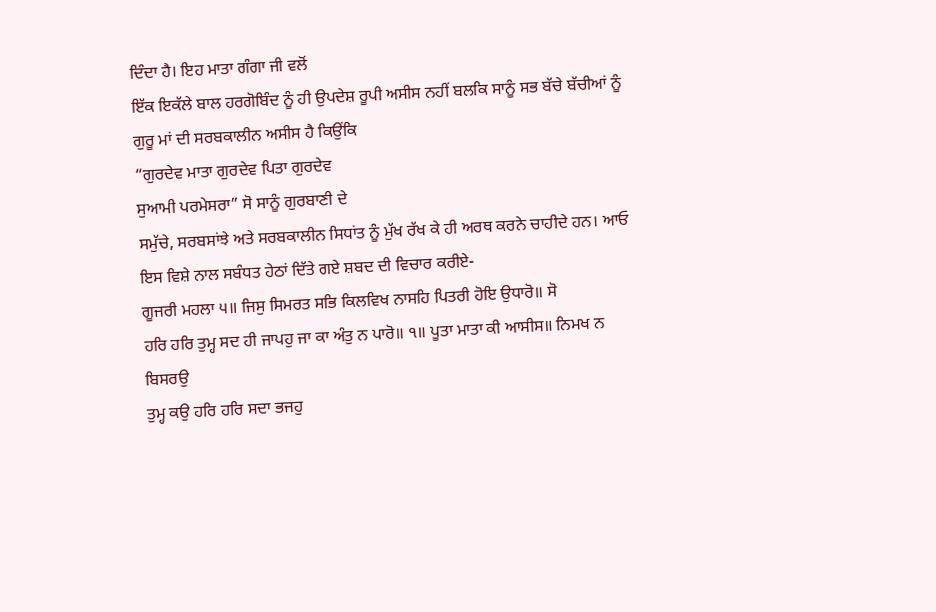ਦਿੰਦਾ ਹੈ। ਇਹ ਮਾਤਾ ਗੰਗਾ ਜੀ ਵਲੋਂ
ਇੱਕ ਇਕੱਲੇ ਬਾਲ ਹਰਗੋਬਿੰਦ ਨੂੰ ਹੀ ਉਪਦੇਸ਼ ਰੂਪੀ ਅਸੀਸ ਨਹੀਂ ਬਲਕਿ ਸਾਨੂੰ ਸਭ ਬੱਚੇ ਬੱਚੀਆਂ ਨੂੰ
ਗੁਰੂ ਮਾਂ ਦੀ ਸਰਬਕਾਲੀਨ ਅਸੀਸ ਹੈ ਕਿਉਂਕਿ
“ਗੁਰਦੇਵ ਮਾਤਾ ਗੁਰਦੇਵ ਪਿਤਾ ਗੁਰਦੇਵ
ਸੁਆਮੀ ਪਰਮੇਸਰਾ” ਸੋ ਸਾਨੂੰ ਗੁਰਬਾਣੀ ਦੇ
ਸਮੁੱਚੇ, ਸਰਬਸਾਂਝੇ ਅਤੇ ਸਰਬਕਾਲੀਨ ਸਿਧਾਂਤ ਨੂੰ ਮੁੱਖ ਰੱਖ ਕੇ ਹੀ ਅਰਥ ਕਰਨੇ ਚਾਹੀਦੇ ਹਨ। ਆਓ
ਇਸ ਵਿਸ਼ੇ ਨਾਲ ਸਬੰਧਤ ਹੇਠਾਂ ਦਿੱਤੇ ਗਏ ਸ਼ਬਦ ਦੀ ਵਿਚਾਰ ਕਰੀਏ-
ਗੂਜਰੀ ਮਹਲਾ ੫॥ ਜਿਸੁ ਸਿਮਰਤ ਸਭਿ ਕਿਲਵਿਖ ਨਾਸਹਿ ਪਿਤਰੀ ਹੋਇ ਉਧਾਰੋ॥ ਸੋ
ਹਰਿ ਹਰਿ ਤੁਮ੍ਹ ਸਦ ਹੀ ਜਾਪਹੁ ਜਾ ਕਾ ਅੰਤੁ ਨ ਪਾਰੋ॥ ੧॥ ਪੂਤਾ ਮਾਤਾ ਕੀ ਆਸੀਸ॥ ਨਿਮਖ ਨ ਬਿਸਰਉ
ਤੁਮ੍ਹ ਕਉ ਹਰਿ ਹਰਿ ਸਦਾ ਭਜਹੁ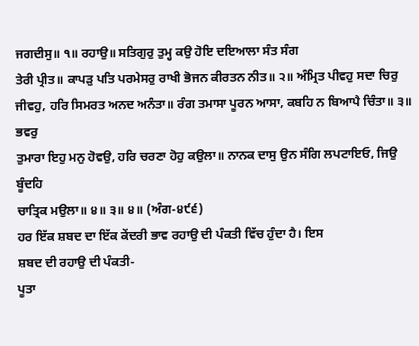ਜਗਦੀਸੁ॥ ੧॥ ਰਹਾਉ॥ ਸਤਿਗੁਰੁ ਤੁਮ੍ਹ ਕਉ ਹੋਇ ਦਇਆਲਾ ਸੰਤ ਸੰਗ
ਤੇਰੀ ਪ੍ਰੀਤ॥ ਕਾਪੜੁ ਪਤਿ ਪਰਮੇਸਰੁ ਰਾਖੀ ਭੋਜਨ ਕੀਰਤਨ ਨੀਤ॥ ੨॥ ਅੰਮ੍ਰਿਤ ਪੀਵਹੁ ਸਦਾ ਚਿਰੁ
ਜੀਵਹੁ, ਹਰਿ ਸਿਮਰਤ ਅਨਦ ਅਨੰਤਾ॥ ਰੰਗ ਤਮਾਸਾ ਪੂਰਨ ਆਸਾ, ਕਬਹਿ ਨ ਬਿਆਪੈ ਚਿੰਤਾ॥ ੩॥ ਭਵਰੁ
ਤੁਮਾਰਾ ਇਹੁ ਮਨੁ ਹੋਵਉ, ਹਰਿ ਚਰਣਾ ਹੋਹੁ ਕਉਲਾ॥ ਨਾਨਕ ਦਾਸੁ ਉਨ ਸੰਗਿ ਲਪਟਾਇਓ, ਜਿਉ ਬੂੰਦਹਿ
ਚਾਤ੍ਰਿਕ ਮਉਲਾ॥ ੪॥ ੩॥ ੪॥ (ਅੰਗ-੪੯੬)
ਹਰ ਇੱਕ ਸ਼ਬਦ ਦਾ ਇੱਕ ਕੇਂਦਰੀ ਭਾਵ ਰਹਾਉ ਦੀ ਪੰਕਤੀ ਵਿੱਚ ਹੁੰਦਾ ਹੈ। ਇਸ
ਸ਼ਬਦ ਦੀ ਰਹਾਉ ਦੀ ਪੰਕਤੀ-
ਪੂਤਾ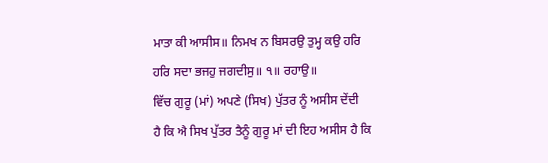ਮਾਤਾ ਕੀ ਆਸੀਸ॥ ਨਿਮਖ ਨ ਬਿਸਰਉ ਤੁਮ੍ਹ ਕਉ ਹਰਿ ਹਰਿ ਸਦਾ ਭਜਹੁ ਜਗਦੀਸੁ॥ ੧॥ ਰਹਾਉ॥
ਵਿੱਚ ਗੁਰੂ (ਮਾਂ) ਅਪਣੇ (ਸਿਖ) ਪੁੱਤਰ ਨੂੰ ਅਸੀਸ ਦੇਂਦੀ
ਹੈ ਕਿ ਐ ਸਿਖ ਪੁੱਤਰ ਤੈਨੂੰ ਗੁਰੂ ਮਾਂ ਦੀ ਇਹ ਅਸੀਸ ਹੈ ਕਿ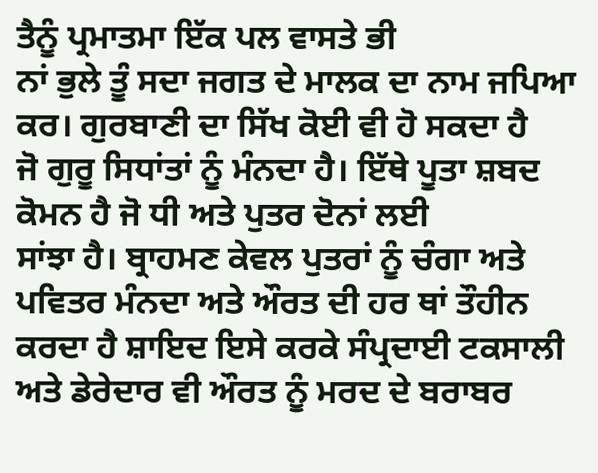ਤੈਨੂੰ ਪ੍ਰਮਾਤਮਾ ਇੱਕ ਪਲ ਵਾਸਤੇ ਭੀ
ਨਾਂ ਭੁਲੇ ਤੂੰ ਸਦਾ ਜਗਤ ਦੇ ਮਾਲਕ ਦਾ ਨਾਮ ਜਪਿਆ ਕਰ। ਗੁਰਬਾਣੀ ਦਾ ਸਿੱਖ ਕੋਈ ਵੀ ਹੋ ਸਕਦਾ ਹੈ
ਜੋ ਗੁਰੂ ਸਿਧਾਂਤਾਂ ਨੂੰ ਮੰਨਦਾ ਹੈ। ਇੱਥੇ ਪੂਤਾ ਸ਼ਬਦ ਕੋਮਨ ਹੈ ਜੋ ਧੀ ਅਤੇ ਪੁਤਰ ਦੋਨਾਂ ਲਈ
ਸਾਂਝਾ ਹੈ। ਬ੍ਰਾਹਮਣ ਕੇਵਲ ਪੁਤਰਾਂ ਨੂੰ ਚੰਗਾ ਅਤੇ ਪਵਿਤਰ ਮੰਨਦਾ ਅਤੇ ਔਰਤ ਦੀ ਹਰ ਥਾਂ ਤੌਹੀਨ
ਕਰਦਾ ਹੈ ਸ਼ਾਇਦ ਇਸੇ ਕਰਕੇ ਸੰਪ੍ਰਦਾਈ ਟਕਸਾਲੀ ਅਤੇ ਡੇਰੇਦਾਰ ਵੀ ਔਰਤ ਨੂੰ ਮਰਦ ਦੇ ਬਰਾਬਰ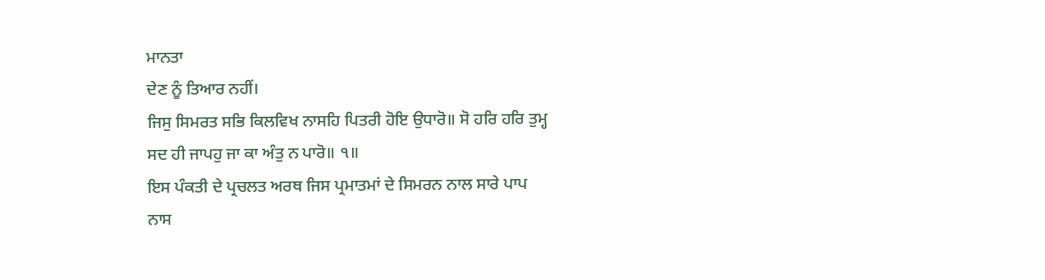ਮਾਨਤਾ
ਦੇਣ ਨੂੰ ਤਿਆਰ ਨਹੀਂ।
ਜਿਸੁ ਸਿਮਰਤ ਸਭਿ ਕਿਲਵਿਖ ਨਾਸਹਿ ਪਿਤਰੀ ਹੋਇ ਉਧਾਰੋ॥ ਸੋ ਹਰਿ ਹਰਿ ਤੁਮ੍ਹ
ਸਦ ਹੀ ਜਾਪਹੁ ਜਾ ਕਾ ਅੰਤੁ ਨ ਪਾਰੋ॥ ੧॥
ਇਸ ਪੰਕਤੀ ਦੇ ਪ੍ਰਚਲਤ ਅਰਥ ਜਿਸ ਪ੍ਰਮਾਤਮਾਂ ਦੇ ਸਿਮਰਨ ਨਾਲ ਸਾਰੇ ਪਾਪ
ਨਾਸ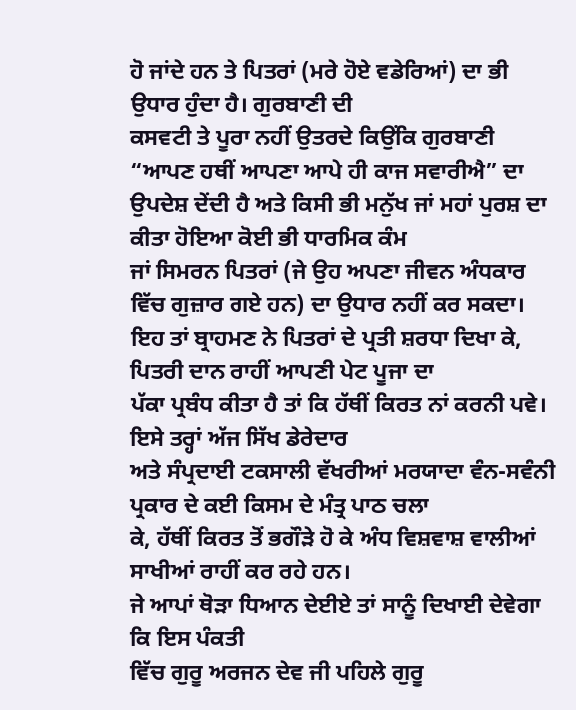ਹੋ ਜਾਂਦੇ ਹਨ ਤੇ ਪਿਤਰਾਂ (ਮਰੇ ਹੋਏ ਵਡੇਰਿਆਂ) ਦਾ ਭੀ ਉਧਾਰ ਹੁੰਦਾ ਹੈ। ਗੁਰਬਾਣੀ ਦੀ
ਕਸਵਟੀ ਤੇ ਪੂਰਾ ਨਹੀਂ ਉਤਰਦੇ ਕਿਉਂਕਿ ਗੁਰਬਾਣੀ “ਆਪਣ ਹਥੀਂ ਆਪਣਾ ਆਪੇ ਹੀ ਕਾਜ ਸਵਾਰੀਐ” ਦਾ
ਉਪਦੇਸ਼ ਦੇਂਦੀ ਹੈ ਅਤੇ ਕਿਸੀ ਭੀ ਮਨੁੱਖ ਜਾਂ ਮਹਾਂ ਪੁਰਸ਼ ਦਾ ਕੀਤਾ ਹੋਇਆ ਕੋਈ ਭੀ ਧਾਰਮਿਕ ਕੰਮ
ਜਾਂ ਸਿਮਰਨ ਪਿਤਰਾਂ (ਜੇ ਉਹ ਅਪਣਾ ਜੀਵਨ ਅੰਧਕਾਰ ਵਿੱਚ ਗੁਜ਼ਾਰ ਗਏ ਹਨ) ਦਾ ਉਧਾਰ ਨਹੀਂ ਕਰ ਸਕਦਾ।
ਇਹ ਤਾਂ ਬ੍ਰਾਹਮਣ ਨੇ ਪਿਤਰਾਂ ਦੇ ਪ੍ਰਤੀ ਸ਼ਰਧਾ ਦਿਖਾ ਕੇ, ਪਿਤਰੀ ਦਾਨ ਰਾਹੀਂ ਆਪਣੀ ਪੇਟ ਪੂਜਾ ਦਾ
ਪੱਕਾ ਪ੍ਰਬੰਧ ਕੀਤਾ ਹੈ ਤਾਂ ਕਿ ਹੱਥੀਂ ਕਿਰਤ ਨਾਂ ਕਰਨੀ ਪਵੇ। ਇਸੇ ਤਰ੍ਹਾਂ ਅੱਜ ਸਿੱਖ ਡੇਰੇਦਾਰ
ਅਤੇ ਸੰਪ੍ਰਦਾਈ ਟਕਸਾਲੀ ਵੱਖਰੀਆਂ ਮਰਯਾਦਾ ਵੰਨ-ਸਵੰਨੀ ਪ੍ਰਕਾਰ ਦੇ ਕਈ ਕਿਸਮ ਦੇ ਮੰਤ੍ਰ ਪਾਠ ਚਲਾ
ਕੇ, ਹੱਥੀਂ ਕਿਰਤ ਤੋਂ ਭਗੌੜੇ ਹੋ ਕੇ ਅੰਧ ਵਿਸ਼ਵਾਸ਼ ਵਾਲੀਆਂ ਸਾਖੀਆਂ ਰਾਹੀਂ ਕਰ ਰਹੇ ਹਨ।
ਜੇ ਆਪਾਂ ਥੋੜਾ ਧਿਆਨ ਦੇਈਏ ਤਾਂ ਸਾਨੂੰ ਦਿਖਾਈ ਦੇਵੇਗਾ ਕਿ ਇਸ ਪੰਕਤੀ
ਵਿੱਚ ਗੁਰੂ ਅਰਜਨ ਦੇਵ ਜੀ ਪਹਿਲੇ ਗੁਰੂ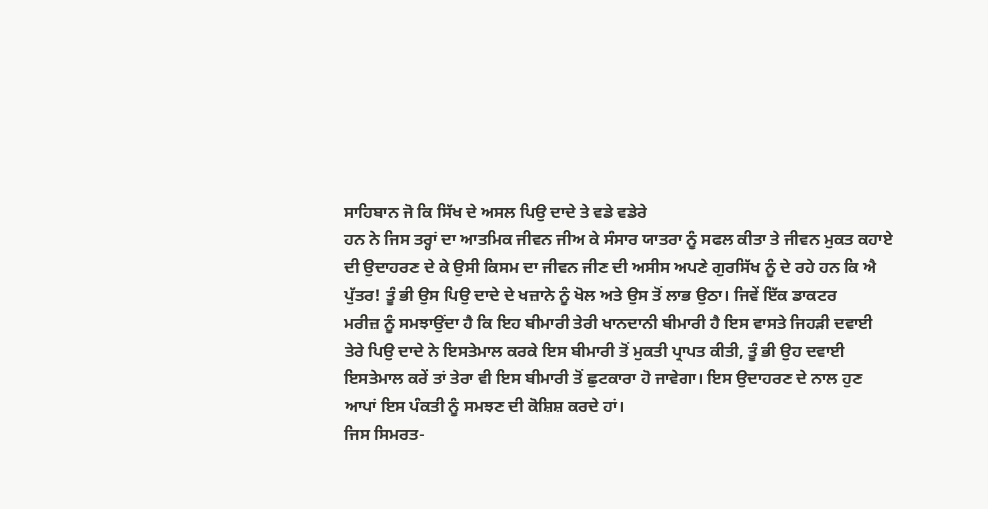ਸਾਹਿਬਾਨ ਜੋ ਕਿ ਸਿੱਖ ਦੇ ਅਸਲ ਪਿਉ ਦਾਦੇ ਤੇ ਵਡੇ ਵਡੇਰੇ
ਹਨ ਨੇ ਜਿਸ ਤਰ੍ਹਾਂ ਦਾ ਆਤਮਿਕ ਜੀਵਨ ਜੀਅ ਕੇ ਸੰਸਾਰ ਯਾਤਰਾ ਨੂੰ ਸਫਲ ਕੀਤਾ ਤੇ ਜੀਵਨ ਮੁਕਤ ਕਹਾਏ
ਦੀ ਉਦਾਹਰਣ ਦੇ ਕੇ ਉਸੀ ਕਿਸਮ ਦਾ ਜੀਵਨ ਜੀਣ ਦੀ ਅਸੀਸ ਅਪਣੇ ਗੁਰਸਿੱਖ ਨੂੰ ਦੇ ਰਹੇ ਹਨ ਕਿ ਐ
ਪੁੱਤਰ! ਤੂੰ ਭੀ ਉਸ ਪਿਉ ਦਾਦੇ ਦੇ ਖਜ਼ਾਨੇ ਨੂੰ ਖੋਲ ਅਤੇ ਉਸ ਤੋਂ ਲਾਭ ਉਠਾ। ਜਿਵੇਂ ਇੱਕ ਡਾਕਟਰ
ਮਰੀਜ਼ ਨੂੰ ਸਮਝਾਉਂਦਾ ਹੈ ਕਿ ਇਹ ਬੀਮਾਰੀ ਤੇਰੀ ਖਾਨਦਾਨੀ ਬੀਮਾਰੀ ਹੈ ਇਸ ਵਾਸਤੇ ਜਿਹੜੀ ਦਵਾਈ
ਤੇਰੇ ਪਿਉ ਦਾਦੇ ਨੇ ਇਸਤੇਮਾਲ ਕਰਕੇ ਇਸ ਬੀਮਾਰੀ ਤੋਂ ਮੁਕਤੀ ਪ੍ਰਾਪਤ ਕੀਤੀ, ਤੂੰ ਭੀ ਉਹ ਦਵਾਈ
ਇਸਤੇਮਾਲ ਕਰੇਂ ਤਾਂ ਤੇਰਾ ਵੀ ਇਸ ਬੀਮਾਰੀ ਤੋਂ ਛੁਟਕਾਰਾ ਹੋ ਜਾਵੇਗਾ। ਇਸ ਉਦਾਹਰਣ ਦੇ ਨਾਲ ਹੁਣ
ਆਪਾਂ ਇਸ ਪੰਕਤੀ ਨੂੰ ਸਮਝਣ ਦੀ ਕੋਸ਼ਿਸ਼ ਕਰਦੇ ਹਾਂ।
ਜਿਸ ਸਿਮਰਤ-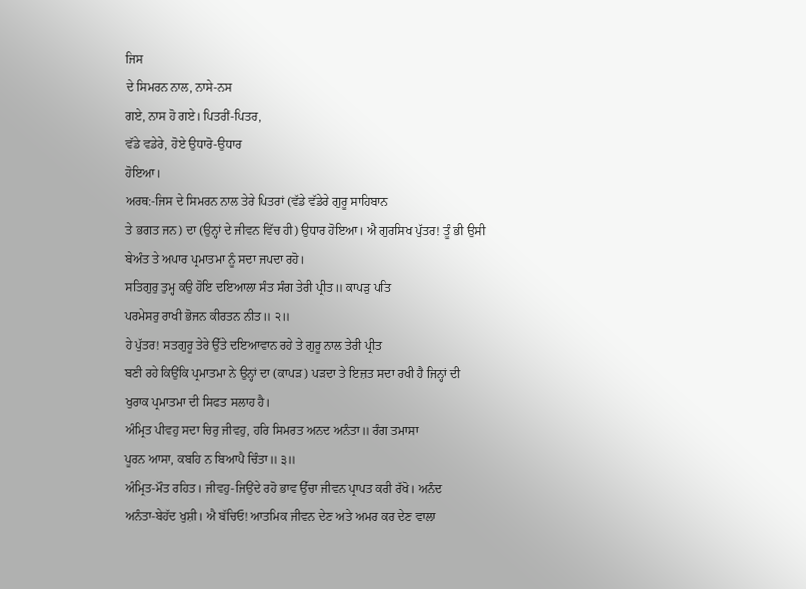ਜਿਸ
ਦੇ ਸਿਮਰਨ ਨਾਲ, ਨਾਸੇ-ਨਸ
ਗਏ, ਨਾਸ ਹੋ ਗਏ। ਪਿਤਰੀਂ-ਪਿਤਰ,
ਵੱਡੇ ਵਡੇਰੇ, ਹੋਏ ਉਧਾਰੋ-ਉਧਾਰ
ਹੋਇਆ।
ਅਰਥ:-ਜਿਸ ਦੇ ਸਿਮਰਨ ਨਾਲ ਤੇਰੇ ਪਿਤਰਾਂ (ਵੱਡੇ ਵੱਡੇਰੇ ਗੁਰੂ ਸਾਹਿਬਾਨ
ਤੇ ਭਗਤ ਜਨ) ਦਾ (ਉਨ੍ਹਾਂ ਦੇ ਜੀਵਨ ਵਿੱਚ ਹੀ) ਉਧਾਰ ਹੋਇਆ। ਐ ਗੁਰਸਿਖ ਪੁੱਤਰ! ਤੂੰ ਭੀ ਉਸੀ
ਬੇਅੰਤ ਤੇ ਅਪਾਰ ਪ੍ਰਮਾਤਮਾ ਨੂੰ ਸਦਾ ਜਪਦਾ ਰਹੋ।
ਸਤਿਗੁਰੁ ਤੁਮ੍ਹ ਕਉ ਹੋਇ ਦਇਆਲਾ ਸੰਤ ਸੰਗ ਤੇਰੀ ਪ੍ਰੀਤ॥ ਕਾਪੜੁ ਪਤਿ
ਪਰਮੇਸਰੁ ਰਾਖੀ ਭੋਜਨ ਕੀਰਤਨ ਨੀਤ॥ ੨॥
ਹੇ ਪੁੱਤਰ! ਸਤਗੁਰੂ ਤੇਰੇ ਉੱਤੇ ਦਇਆਵਾਨ ਰਹੇ ਤੇ ਗੁਰੂ ਨਾਲ ਤੇਰੀ ਪ੍ਰੀਤ
ਬਣੀ ਰਹੇ ਕਿਉਂਕਿ ਪ੍ਰਮਾਤਮਾ ਨੇ ਉਨ੍ਹਾਂ ਦਾ (ਕਾਪੜ) ਪੜਦਾ ਤੇ ਇਜ਼ਤ ਸਦਾ ਰਖੀ ਹੈ ਜਿਨ੍ਹਾਂ ਦੀ
ਖੁਰਾਕ ਪ੍ਰਮਾਤਮਾ ਦੀ ਸਿਫਤ ਸਲਾਹ ਹੈ।
ਅੰਮ੍ਰਿਤ ਪੀਵਹੁ ਸਦਾ ਚਿਰੁ ਜੀਵਹੁ, ਹਰਿ ਸਿਮਰਤ ਅਨਦ ਅਨੰਤਾ॥ ਰੰਗ ਤਮਾਸਾ
ਪੂਰਨ ਆਸਾ, ਕਬਹਿ ਨ ਬਿਆਪੈ ਚਿੰਤਾ॥ ੩॥
ਅੰਮ੍ਰਿਤ-ਮੌਤ ਰਹਿਤ। ਜੀਵਹੁ-ਜਿਉਂਦੇ ਰਹੋ ਭਾਵ ਉੱਚਾ ਜੀਵਨ ਪ੍ਰਾਪਤ ਕਰੀ ਰੱਖੋ। ਅਨੰਦ
ਅਨੰਤਾ-ਬੇਹੱਦ ਖੁਸ਼ੀ। ਐ ਬੱਚਿਓ! ਆਤਮਿਕ ਜੀਵਨ ਦੇਣ ਅਤੇ ਅਮਰ ਕਰ ਦੇਣ ਵਾਲਾ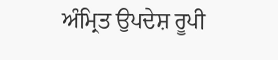ਅੰਮ੍ਰਿਤ ਉਪਦੇਸ਼ ਰੂਪੀ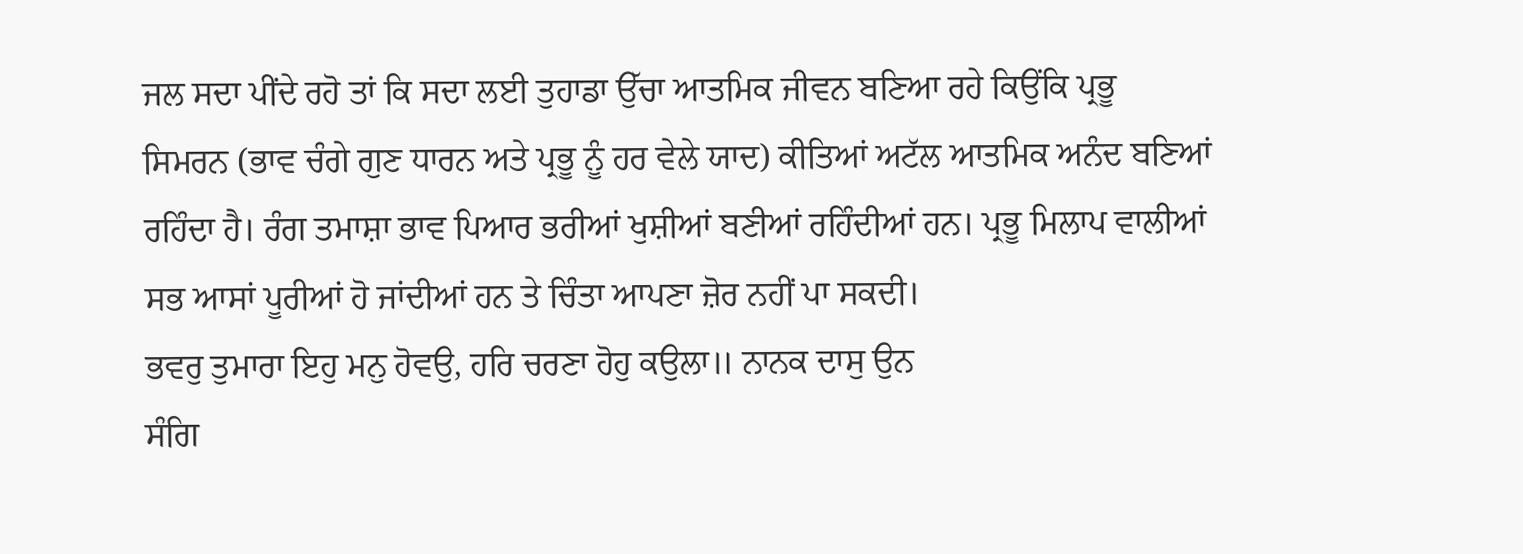ਜਲ ਸਦਾ ਪੀਂਦੇ ਰਹੋ ਤਾਂ ਕਿ ਸਦਾ ਲਈ ਤੁਹਾਡਾ ਉੱਚਾ ਆਤਮਿਕ ਜੀਵਨ ਬਣਿਆ ਰਹੇ ਕਿਉਂਕਿ ਪ੍ਰਭੂ
ਸਿਮਰਨ (ਭਾਵ ਚੰਗੇ ਗੁਣ ਧਾਰਨ ਅਤੇ ਪ੍ਰਭੂ ਨੂੰ ਹਰ ਵੇਲੇ ਯਾਦ) ਕੀਤਿਆਂ ਅਟੱਲ ਆਤਮਿਕ ਅਨੰਦ ਬਣਿਆਂ
ਰਹਿੰਦਾ ਹੈ। ਰੰਗ ਤਮਾਸ਼ਾ ਭਾਵ ਪਿਆਰ ਭਰੀਆਂ ਖੁਸ਼ੀਆਂ ਬਣੀਆਂ ਰਹਿੰਦੀਆਂ ਹਨ। ਪ੍ਰਭੂ ਮਿਲਾਪ ਵਾਲੀਆਂ
ਸਭ ਆਸਾਂ ਪੂਰੀਆਂ ਹੋ ਜਾਂਦੀਆਂ ਹਨ ਤੇ ਚਿੰਤਾ ਆਪਣਾ ਜ਼ੋਰ ਨਹੀਂ ਪਾ ਸਕਦੀ।
ਭਵਰੁ ਤੁਮਾਰਾ ਇਹੁ ਮਨੁ ਹੋਵਉ, ਹਰਿ ਚਰਣਾ ਹੋਹੁ ਕਉਲਾ॥ ਨਾਨਕ ਦਾਸੁ ਉਨ
ਸੰਗਿ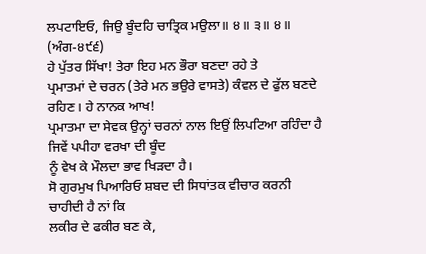ਲਪਟਾਇਓ, ਜਿਉ ਬੂੰਦਹਿ ਚਾਤ੍ਰਿਕ ਮਉਲਾ॥ ੪॥ ੩॥ ੪॥ (ਅੰਗ-੪੯੬)
ਹੇ ਪੁੱਤਰ ਸਿੱਖਾ! ਤੇਰਾ ਇਹ ਮਨ ਭੌਰਾ ਬਣਦਾ ਰਹੇ ਤੇ
ਪ੍ਰਮਾਤਮਾਂ ਦੇ ਚਰਨ (ਤੇਰੇ ਮਨ ਭਉਰੇ ਵਾਸਤੇ) ਕੰਵਲ ਦੇ ਫੁੱਲ ਬਣਦੇ ਰਹਿਣ। ਹੇ ਨਾਨਕ ਆਖ!
ਪ੍ਰਮਾਤਮਾ ਦਾ ਸੇਵਕ ਉਨ੍ਹਾਂ ਚਰਨਾਂ ਨਾਲ ਇਉਂ ਲਿਪਟਿਆ ਰਹਿੰਦਾ ਹੈ ਜਿਵੇਂ ਪਪੀਹਾ ਵਰਖਾ ਦੀ ਬੂੰਦ
ਨੂੰ ਵੇਖ ਕੇ ਮੌਲਦਾ ਭਾਵ ਖਿੜਦਾ ਹੈ।
ਸੋ ਗੁਰਮੁਖ ਪਿਆਰਿਓ ਸ਼ਬਦ ਦੀ ਸਿਧਾਂਤਕ ਵੀਚਾਰ ਕਰਨੀ ਚਾਹੀਦੀ ਹੈ ਨਾਂ ਕਿ
ਲਕੀਰ ਦੇ ਫਕੀਰ ਬਣ ਕੇ,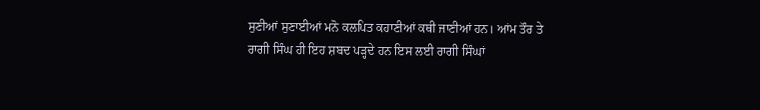ਸੁਣੀਆਂ ਸੁਣਾਈਆਂ ਮਨੋ ਕਲਪਿਤ ਕਹਾਣੀਆਂ ਕਥੀ ਜਾਣੀਆਂ ਹਨ। ਆਂਮ ਤੌਰ ਤੇ
ਰਾਗੀ ਸਿੰਘ ਹੀ ਇਹ ਸ਼ਬਦ ਪੜ੍ਹਦੇ ਹਨ ਇਸ ਲਈ ਰਾਗੀ ਸਿੰਘਾਂ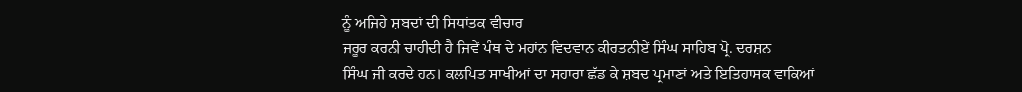ਨੂੰ ਅਜਿਹੇ ਸ਼ਬਦਾਂ ਦੀ ਸਿਧਾਂਤਕ ਵੀਚਾਰ
ਜਰੂਰ ਕਰਨੀ ਚਾਹੀਦੀ ਹੈ ਜਿਵੇਂ ਪੰਥ ਦੇ ਮਹਾਂਨ ਵਿਦਵਾਨ ਕੀਰਤਨੀਏਂ ਸਿੰਘ ਸਾਹਿਬ ਪ੍ਰੋ. ਦਰਸ਼ਨ
ਸਿੰਘ ਜੀ ਕਰਦੇ ਹਨ। ਕਲਪਿਤ ਸਾਖੀਆਂ ਦਾ ਸਹਾਰਾ ਛੱਡ ਕੇ ਸ਼ਬਦ ਪ੍ਰਮਾਣਾਂ ਅਤੇ ਇਤਿਹਾਸਕ ਵਾਕਿਆਂ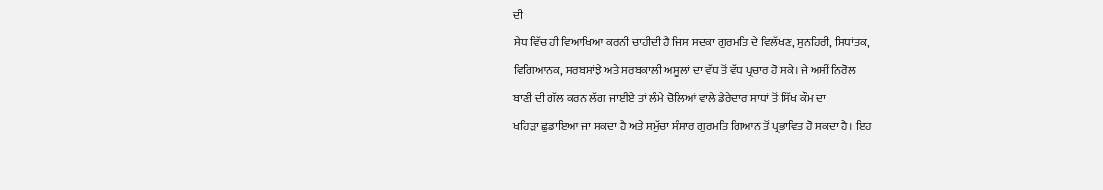ਦੀ
ਸੇਧ ਵਿੱਚ ਹੀ ਵਿਆਖਿਆ ਕਰਨੀ ਚਾਹੀਦੀ ਹੈ ਜਿਸ ਸਦਕਾ ਗੁਰਮਤਿ ਦੇ ਵਿਲੱਖਣ, ਸੁਨਹਿਰੀ, ਸਿਧਾਂਤਕ,
ਵਿਗਿਆਨਕ, ਸਰਬਸਾਂਝੇ ਅਤੇ ਸਰਬਕਾਲੀ ਅਸੂਲਾਂ ਦਾ ਵੱਧ ਤੋਂ ਵੱਧ ਪ੍ਰਚਾਰ ਹੋ ਸਕੇ। ਜੇ ਅਸੀਂ ਨਿਰੋਲ
ਬਾਣੀ ਦੀ ਗੱਲ ਕਰਨ ਲੱਗ ਜਾਈਏ ਤਾਂ ਲੰਮੇ ਚੋਲਿਆਂ ਵਾਲੇ ਡੇਰੇਦਾਰ ਸਾਧਾਂ ਤੋਂ ਸਿੱਖ ਕੌਮ ਦਾ
ਖਹਿੜਾ ਛੁਡਾਇਆ ਜਾ ਸਕਦਾ ਹੈ ਅਤੇ ਸਮੁੱਚਾ ਸੰਸਾਰ ਗੁਰਮਤਿ ਗਿਆਨ ਤੋਂ ਪ੍ਰਭਾਵਿਤ ਹੋ ਸਕਦਾ ਹੈ। ਇਹ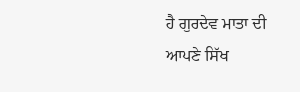ਹੈ ਗੁਰਦੇਵ ਮਾਤਾ ਦੀ ਆਪਣੇ ਸਿੱਖ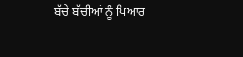ਬੱਚੇ ਬੱਚੀਆਂ ਨੂੰ ਪਿਆਰ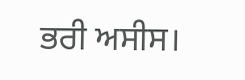ਭਰੀ ਅਸੀਸ।